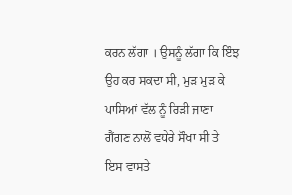ਕਰਨ ਲੱਗਾ । ਉਸਨੂੰ ਲੱਗਾ ਕਿ ਇੰਝ ਉਹ ਕਰ ਸਕਦਾ ਸੀ, ਮੁੜ ਮੁੜ ਕੇ ਪਾਸਿਆਂ ਵੱਲ ਨੂੰ ਰਿੜੀ ਜਾਣਾ ਗੈਂਗਣ ਨਾਲੋਂ ਵਧੇਰੇ ਸੌਖਾ ਸੀ ਤੇ ਇਸ ਵਾਸਤੇ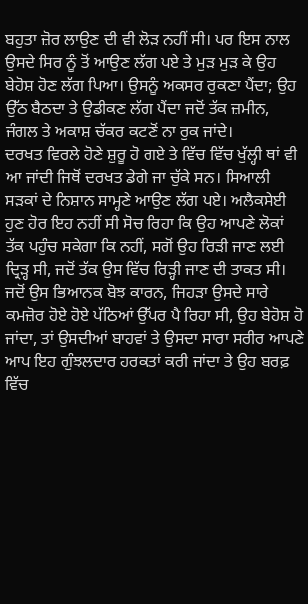ਬਹੁਤਾ ਜ਼ੋਰ ਲਾਉਣ ਦੀ ਵੀ ਲੋੜ ਨਹੀਂ ਸੀ। ਪਰ ਇਸ ਨਾਲ ਉਸਦੇ ਸਿਰ ਨੂੰ ਤੋਂ ਆਉਣ ਲੱਗ ਪਏ ਤੇ ਮੁੜ ਮੁੜ ਕੇ ਉਹ ਬੇਹੋਸ਼ ਹੋਣ ਲੱਗ ਪਿਆ। ਉਸਨੂੰ ਅਕਸਰ ਰੁਕਣਾ ਪੈਂਦਾ; ਉਹ ਉੱਠ ਬੈਠਦਾ ਤੇ ਉਡੀਕਣ ਲੱਗ ਪੈਂਦਾ ਜਦੋਂ ਤੱਕ ਜ਼ਮੀਨ, ਜੰਗਲ ਤੇ ਅਕਾਸ਼ ਚੱਕਰ ਕਟਣੋਂ ਨਾ ਰੁਕ ਜਾਂਦੇ।
ਦਰਖਤ ਵਿਰਲੇ ਹੋਣੇ ਸ਼ੁਰੂ ਹੋ ਗਏ ਤੇ ਵਿੱਚ ਵਿੱਚ ਖੁੱਲ੍ਹੀ ਥਾਂ ਵੀ ਆ ਜਾਂਦੀ ਜਿਥੋਂ ਦਰਖਤ ਡੇਗੇ ਜਾ ਚੁੱਕੇ ਸਨ। ਸਿਆਲੀ ਸੜਕਾਂ ਦੇ ਨਿਸ਼ਾਨ ਸਾਮ੍ਹਣੇ ਆਉਣ ਲੱਗ ਪਏ। ਅਲੈਕਸੇਈ ਹੁਣ ਹੋਰ ਇਹ ਨਹੀਂ ਸੀ ਸੋਚ ਰਿਹਾ ਕਿ ਉਹ ਆਪਣੇ ਲੋਕਾਂ ਤੱਕ ਪਹੁੰਚ ਸਕੇਗਾ ਕਿ ਨਹੀਂ, ਸਗੋਂ ਉਹ ਰਿੜੀ ਜਾਣ ਲਈ ਦ੍ਰਿੜ੍ਹ ਸੀ, ਜਦੋਂ ਤੱਕ ਉਸ ਵਿੱਚ ਰਿੜ੍ਹੀ ਜਾਣ ਦੀ ਤਾਕਤ ਸੀ। ਜਦੋਂ ਉਸ ਭਿਆਨਕ ਬੋਝ ਕਾਰਨ, ਜਿਹੜਾ ਉਸਦੇ ਸਾਰੇ ਕਮਜ਼ੋਰ ਹੋਏ ਹੋਏ ਪੱਠਿਆਂ ਉੱਪਰ ਪੈ ਰਿਹਾ ਸੀ, ਉਹ ਬੇਹੋਸ਼ ਹੋ ਜਾਂਦਾ, ਤਾਂ ਉਸਦੀਆਂ ਬਾਹਵਾਂ ਤੇ ਉਸਦਾ ਸਾਰਾ ਸਰੀਰ ਆਪਣੇ ਆਪ ਇਹ ਗੁੰਝਲਦਾਰ ਹਰਕਤਾਂ ਕਰੀ ਜਾਂਦਾ ਤੇ ਉਹ ਬਰਫ਼ ਵਿੱਚ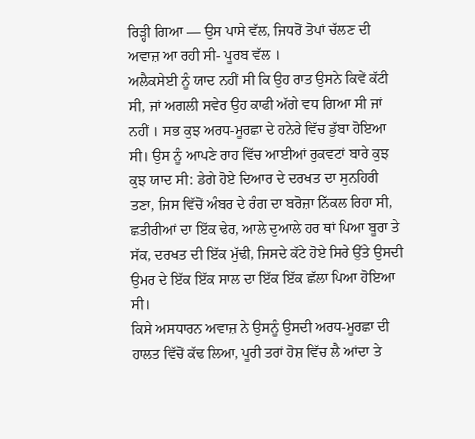ਰਿੜ੍ਹੀ ਗਿਆ — ਉਸ ਪਾਸੇ ਵੱਲ, ਜਿਧਰੋਂ ਤੋਪਾਂ ਚੱਲਣ ਦੀ ਅਵਾਜ਼ ਆ ਰਹੀ ਸੀ- ਪੂਰਬ ਵੱਲ ।
ਅਲੈਕਸੇਈ ਨੂੰ ਯਾਦ ਨਹੀਂ ਸੀ ਕਿ ਉਹ ਰਾਤ ਉਸਨੇ ਕਿਵੇਂ ਕੱਟੀ ਸੀ, ਜਾਂ ਅਗਲੀ ਸਵੇਰ ਉਹ ਕਾਫੀ ਅੱਗੇ ਵਧ ਗਿਆ ਸੀ ਜਾਂ ਨਹੀਂ । ਸਭ ਕੁਝ ਅਰਧ-ਮੂਰਛਾ ਦੇ ਹਨੇਰੇ ਵਿੱਚ ਡੁੱਬਾ ਹੋਇਆ ਸੀ। ਉਸ ਨੂੰ ਆਪਣੇ ਰਾਹ ਵਿੱਚ ਆਈਆਂ ਰੁਕਵਟਾਂ ਬਾਰੇ ਕੁਝ ਕੁਝ ਯਾਦ ਸੀ: ਡੇਗੇ ਹੋਏ ਦਿਆਰ ਦੇ ਦਰਖਤ ਦਾ ਸੁਨਹਿਰੀ ਤਣਾ, ਜਿਸ ਵਿੱਚੋਂ ਅੰਬਰ ਦੇ ਰੰਗ ਦਾ ਬਰੋਜ਼ਾ ਨਿੱਕਲ ਰਿਹਾ ਸੀ, ਛਤੀਰੀਆਂ ਦਾ ਇੱਕ ਢੇਰ, ਆਲੇ ਦੁਆਲੇ ਹਰ ਥਾਂ ਪਿਆ ਬੂਰਾ ਤੇ ਸੱਕ, ਦਰਖਤ ਦੀ ਇੱਕ ਮੁੱਢੀ, ਜਿਸਦੇ ਕੱਟੇ ਹੋਏ ਸਿਰੇ ਉੱਤੇ ਉਸਦੀ ਉਮਰ ਦੇ ਇੱਕ ਇੱਕ ਸਾਲ ਦਾ ਇੱਕ ਇੱਕ ਛੱਲਾ ਪਿਆ ਹੋਇਆ ਸੀ।
ਕਿਸੇ ਅਸਧਾਰਨ ਅਵਾਜ਼ ਨੇ ਉਸਨੂੰ ਉਸਦੀ ਅਰਧ-ਮੂਰਛਾ ਦੀ ਹਾਲਤ ਵਿੱਚੋਂ ਕੱਢ ਲਿਆ, ਪੂਰੀ ਤਰਾਂ ਹੋਸ਼ ਵਿੱਚ ਲੈ ਆਂਦਾ ਤੇ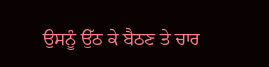ਉਸਨੂੰ ਉੱਠ ਕੇ ਬੈਠਣ ਤੇ ਚਾਰ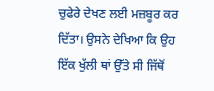ਚੁਫੇਰੇ ਦੇਖਣ ਲਈ ਮਜ਼ਬੂਰ ਕਰ ਦਿੱਤਾ। ਉਸਨੇ ਦੇਖਿਆ ਕਿ ਉਹ ਇੱਕ ਖੁੱਲੀ ਥਾਂ ਉੱਤੇ ਸੀ ਜਿੱਥੋਂ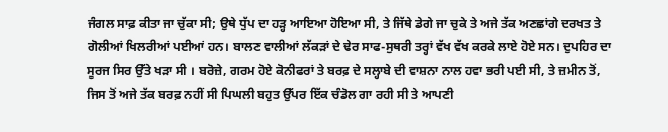ਜੰਗਲ ਸਾਫ਼ ਕੀਤਾ ਜਾ ਚੁੱਕਾ ਸੀ; ਉਥੇ ਧੁੱਪ ਦਾ ਹੜ੍ਹ ਆਇਆ ਹੋਇਆ ਸੀ, ਤੇ ਜਿੱਥੇ ਡੇਗੇ ਜਾ ਚੁਕੇ ਤੇ ਅਜੇ ਤੱਕ ਅਣਛਾਂਗੇ ਦਰਖਤ ਤੇ ਗੋਲੀਆਂ ਖਿਲਰੀਆਂ ਪਈਆਂ ਹਨ। ਬਾਲਣ ਵਾਲੀਆਂ ਲੱਕੜਾਂ ਦੇ ਢੇਰ ਸਾਫ-ਸੁਥਰੀ ਤਰ੍ਹਾਂ ਵੱਖ ਵੱਖ ਕਰਕੇ ਲਾਏ ਹੋਏ ਸਨ। ਦੁਪਹਿਰ ਦਾ ਸੂਰਜ ਸਿਰ ਉੱਤੇ ਖੜਾ ਸੀ । ਬਰੋਜ਼ੇ, ਗਰਮ ਹੋਏ ਕੋਨੀਫਰਾਂ ਤੇ ਬਰਫ਼ ਦੇ ਸਲ੍ਹਾਬੇ ਦੀ ਵਾਸ਼ਨਾ ਨਾਲ ਹਵਾ ਭਰੀ ਪਈ ਸੀ, ਤੇ ਜ਼ਮੀਨ ਤੋਂ, ਜਿਸ ਤੋਂ ਅਜੇ ਤੱਕ ਬਰਫ਼ ਨਹੀਂ ਸੀ ਪਿਘਲੀ ਬਹੁਤ ਉੱਪਰ ਇੱਕ ਚੰਡੋਲ ਗਾ ਰਹੀ ਸੀ ਤੇ ਆਪਣੀ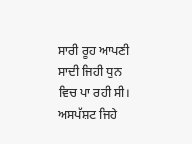ਸਾਰੀ ਰੂਹ ਆਪਣੀ ਸਾਦੀ ਜਿਹੀ ਧੁਨ ਵਿਚ ਪਾ ਰਹੀ ਸੀ।
ਅਸਪੱਸ਼ਟ ਜਿਹੇ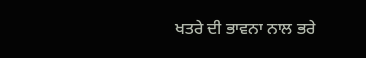ਖਤਰੇ ਦੀ ਭਾਵਨਾ ਨਾਲ ਭਰੇ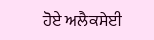ਹੋਏ ਅਲੈਕਸੇਈ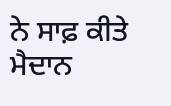ਨੇ ਸਾਫ਼ ਕੀਤੇ ਮੈਦਾਨ